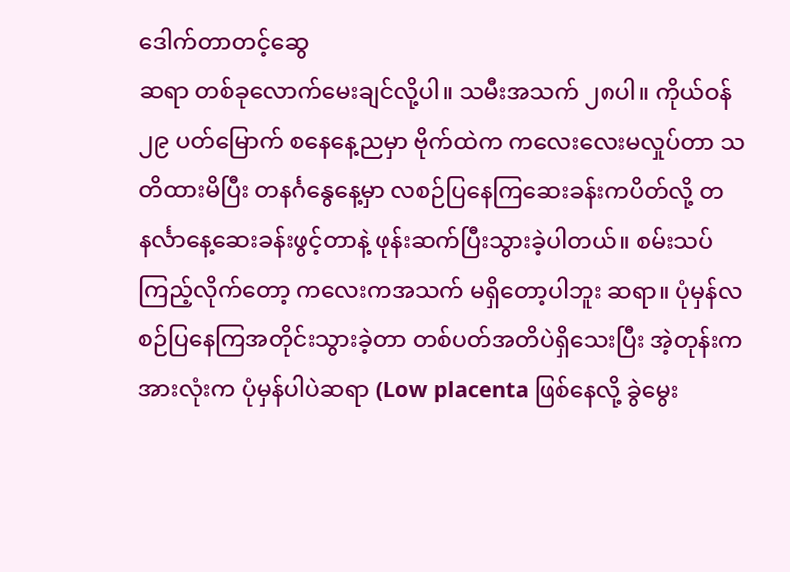ဒေါက်တာတင့်ဆွေ
ဆရာ တစ်ခုလောက်မေးချင်လို့ပါ။ သမီးအသက် ၂၈ပါ။ ကိုယ်ဝန် ၂၉ ပတ်မြောက် စနေနေ့ညမှာ ဗိုက်ထဲက ကလေးလေးမလှုပ်တာ သတိထားမိပြီး တနင်္ဂနွေနေ့မှာ လစဉ်ပြနေကြဆေးခန်းကပိတ်လို့ တနင်္လာနေ့ဆေးခန်းဖွင့်တာနဲ့ ဖုန်းဆက်ပြီးသွားခဲ့ပါတယ်။ စမ်းသပ်ကြည့်လိုက်တော့ ကလေးကအသက် မရှိတော့ပါဘူး ဆရာ။ ပုံမှန်လစဉ်ပြနေကြအတိုင်းသွားခဲ့တာ တစ်ပတ်အတိပဲရှိသေးပြီး အဲ့တုန်းကအားလုံးက ပုံမှန်ပါပဲဆရာ (Low placenta ဖြစ်နေလို့ ခွဲမွေး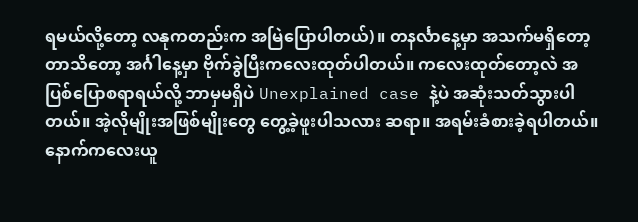ရမယ်လို့တော့ လနုကတည်းက အမြဲပြောပါတယ်)။ တနင်္လာနေ့မှာ အသက်မရှိတော့တာသိတော့ အင်္ဂါနေ့မှာ ဗိုက်ခွဲပြီးကလေးထုတ်ပါတယ်။ ကလေးထုတ်တော့လဲ အပြစ်ပြောစရာရယ်လို့ ဘာမှမရှိပဲ Unexplained case နဲ့ပဲ အဆုံးသတ်သွားပါတယ်။ အဲ့လိုမျိုးအဖြစ်မျိုးတွေ တွေ့ခဲ့ဖူးပါသလား ဆရာ။ အရမ်းခံစားခဲ့ရပါတယ်။ နောက်ကလေးယူ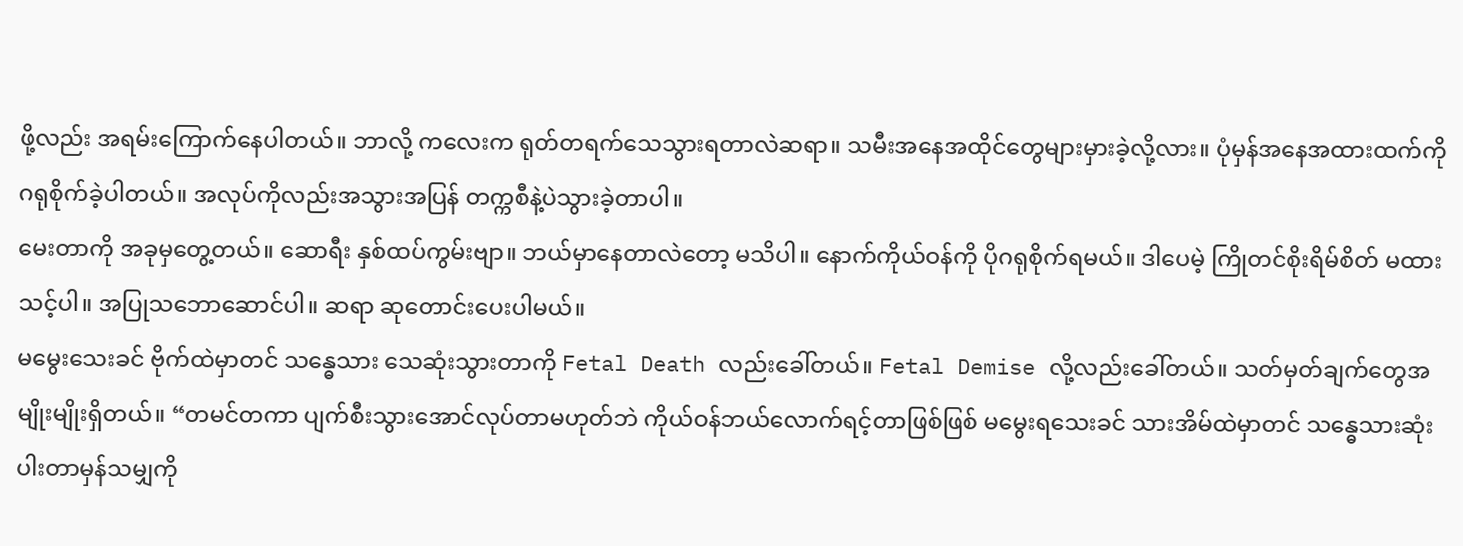ဖို့လည်း အရမ်းကြောက်နေပါတယ်။ ဘာလို့ ကလေးက ရုတ်တရက်သေသွားရတာလဲဆရာ။ သမီးအနေအထိုင်တွေများမှားခဲ့လို့လား။ ပုံမှန်အနေအထားထက်ကို ဂရုစိုက်ခဲ့ပါတယ်။ အလုပ်ကိုလည်းအသွားအပြန် တက္ကစီနဲ့ပဲသွားခဲ့တာပါ။
မေးတာကို အခုမှတွေ့တယ်။ ဆောရီး နှစ်ထပ်ကွမ်းဗျာ။ ဘယ်မှာနေတာလဲတော့ မသိပါ။ နောက်ကိုယ်ဝန်ကို ပိုဂရုစိုက်ရမယ်။ ဒါပေမဲ့ ကြိုတင်စိုးရိမ်စိတ် မထားသင့်ပါ။ အပြုသဘောဆောင်ပါ။ ဆရာ ဆုတောင်းပေးပါမယ်။
မမွေးသေးခင် ဗိုက်ထဲမှာတင် သန္ဓေသား သေဆုံးသွားတာကို Fetal Death လည်းခေါ်တယ်။ Fetal Demise လို့လည်းခေါ်တယ်။ သတ်မှတ်ချက်တွေအမျိုးမျိုးရှိတယ်။ “တမင်တကာ ပျက်စီးသွားအောင်လုပ်တာမဟုတ်ဘဲ ကိုယ်ဝန်ဘယ်လောက်ရင့်တာဖြစ်ဖြစ် မမွေးရသေးခင် သားအိမ်ထဲမှာတင် သန္ဓေသားဆုံးပါးတာမှန်သမျှကို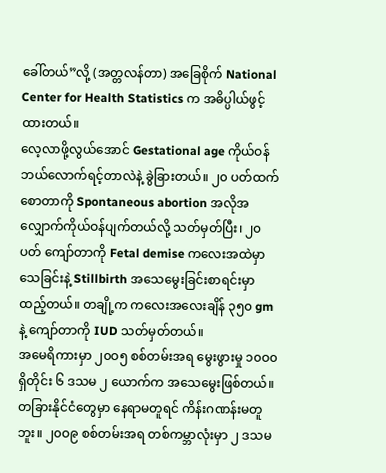ခေါ်တယ်”လို့ (အတ္တလန်တာ) အခြေစိုက် National Center for Health Statistics က အဓိပ္ပါယ်ဖွင့်ထားတယ်။
လေ့လာဖို့လွယ်အောင် Gestational age ကိုယ်ဝန်ဘယ်လောက်ရင့်တာလဲနဲ့ ခွဲခြားတယ်။ ၂၀ ပတ်ထက်စောတာကို Spontaneous abortion အလိုအလျှောက်ကိုယ်ဝန်ပျက်တယ်လို့ သတ်မှတ်ပြီး၊ ၂၀ ပတ် ကျော်တာကို Fetal demise ကလေးအထဲမှာသေခြင်းနဲ့ Stillbirth အသေမွေးခြင်းစာရင်းမှာထည့်တယ်။ တချို့က ကလေးအလေးချိန် ၃၅၀ gm နဲ့ ကျော်တာကို IUD သတ်မှတ်တယ်။
အမေရိကားမှာ ၂၀ဝ၅ စစ်တမ်းအရ မွေးဖွားမှု ၁၀ဝ၀ ရှိတိုင်း ၆ ဒသမ ၂ ယောက်က အသေမွေးဖြစ်တယ်။ တခြားနိုင်ငံတွေမှာ နေရာမတူရင် ကိန်းဂဏန်းမတူဘူး။ ၂၀ဝ၉ စစ်တမ်းအရ တစ်ကမ္ဘာလုံးမှာ ၂ ဒသမ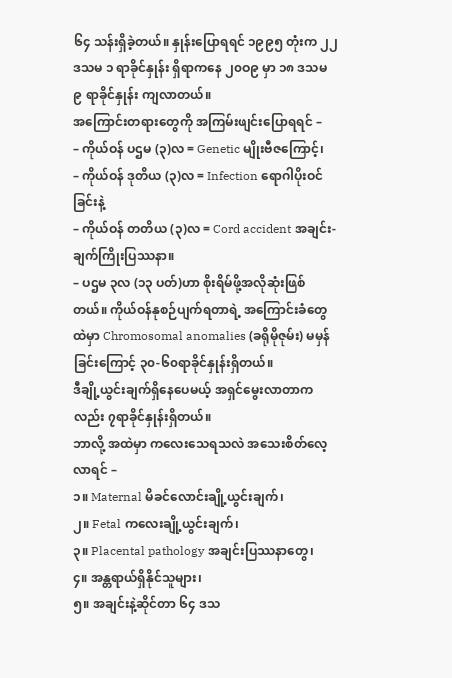၆၄ သန်းရှိခဲ့တယ်။ နှုန်းပြောရရင် ၁၉၉၅ တုံးက ၂၂ ဒသမ ၁ ရာခိုင်နှုန်း ရှိရာကနေ ၂၀ဝ၉ မှာ ၁၈ ဒသမ ၉ ရာခိုင်နှုန်း ကျလာတယ်။
အကြောင်းတရားတွေကို အကြမ်းဖျင်းပြောရရင် –
– ကိုယ်ဝန် ပဌမ (၃)လ = Genetic မျိုးဗီဇကြောင့်၊
– ကိုယ်ဝန် ဒုတိယ (၃)လ = Infection ရောဂါပိုးဝင်ခြင်းနဲ့
– ကိုယ်ဝန် တတိယ (၃)လ = Cord accident အချင်း-ချက်ကြိုးပြဿနာ။
– ပဌမ ၃လ (၁၃ ပတ်)ဟာ စိုးရိမ်ဖို့အလိုဆုံးဖြစ်တယ်။ ကိုယ်ဝန်နုစဉ်ပျက်ရတာရဲ့ အကြောင်းခံတွေထဲမှာ Chromosomal anomalies (ခရိုမိုဇုမ်း) မမှန်ခြင်းကြောင့် ၃၀-၆၀ရာခိုင်နှုန်းရှိတယ်။
ဒီချို့ယွင်းချက်ရှိနေပေမယ့် အရှင်မွေးလာတာကလည်း ၇ရာခိုင်နှုန်းရှိတယ်။
ဘာလို့ အထဲမှာ ကလေးသေရသလဲ အသေးစိတ်လေ့လာရင် –
၁။ Maternal မိခင်လောင်းချို့ယွင်းချက်၊
၂။ Fetal ကလေးချို့ယွင်းချက်၊
၃။ Placental pathology အချင်းပြဿနာတွေ၊
၄။ အန္တရာယ်ရှိနိုင်သူများ၊
၅။ အချင်းနဲ့ဆိုင်တာ ၆၄ ဒသ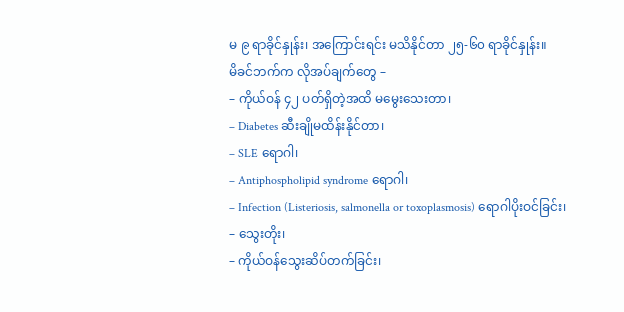မ ၉ ရာခိုင်နှုန်း၊ အကြောင်းရင်း မသိနိုင်တာ ၂၅-၆၀ ရာခိုင်နှုန်း။
မိခင်ဘက်က လိုအပ်ချက်တွေ –
– ကိုယ်ဝန် ၄၂ ပတ်ရှိတဲ့အထိ မမွေးသေးတာ၊
– Diabetes ဆီးချိုမထိန်းနိုင်တာ၊
– SLE ရောဂါ၊
– Antiphospholipid syndrome ရောဂါ၊
– Infection (Listeriosis, salmonella or toxoplasmosis) ရောဂါပိုးဝင်ခြင်း၊
– သွေးတိုး၊
– ကိုယ်ဝန်သွေးဆိပ်တက်ခြင်း၊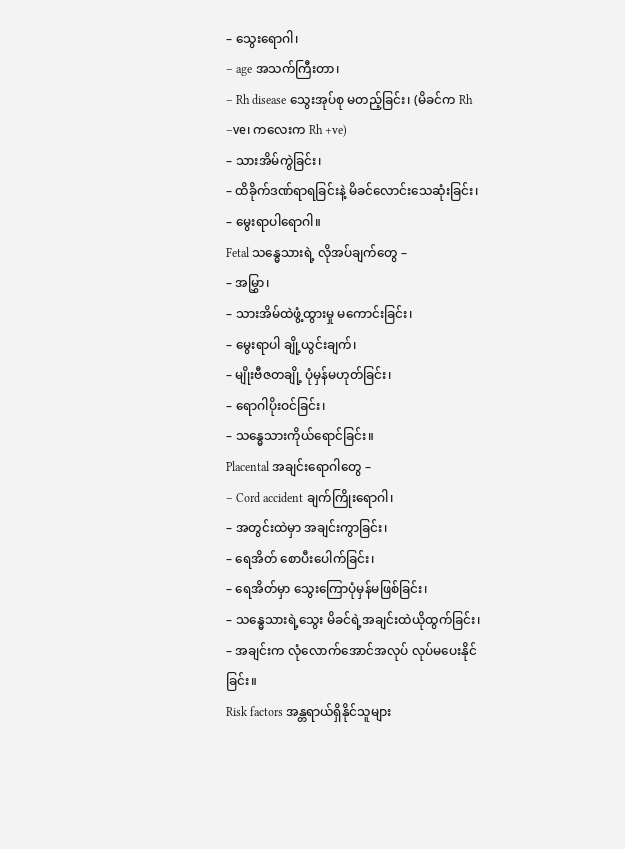– သွေးရောဂါ၊
– age အသက်ကြီးတာ၊
– Rh disease သွေးအုပ်စု မတည့်ခြင်း၊ (မိခင်က Rh –ve၊ ကလေးက Rh +ve)
– သားအိမ်ကွဲခြင်း၊
– ထိခိုက်ဒဏ်ရာရခြင်းနဲ့ မိခင်လောင်းသေဆုံးခြင်း၊
– မွေးရာပါရောဂါ။
Fetal သန္ဓေသားရဲ့ လိုအပ်ချက်တွေ –
– အမြွှာ၊
– သားအိမ်ထဲဖွံ့ထွားမှု မကောင်းခြင်း၊
– မွေးရာပါ ချို့ယွင်းချက်၊
– မျိုးဗီဇတချို့ ပုံမှန်မဟုတ်ခြင်း၊
– ရောဂါပိုးဝင်ခြင်း၊
– သန္ဓေသားကိုယ်ရောင်ခြင်း။
Placental အချင်းရောဂါတွေ –
– Cord accident ချက်ကြိုးရောဂါ၊
– အတွင်းထဲမှာ အချင်းကွာခြင်း၊
– ရေအိတ် စောပီးပေါက်ခြင်း၊
– ရေအိတ်မှာ သွေးကြောပုံမှန်မဖြစ်ခြင်း၊
– သန္ဓေသားရဲ့သွေး မိခင်ရဲ့အချင်းထဲယိုထွက်ခြင်း၊
– အချင်းက လုံလောက်အောင်အလုပ် လုပ်မပေးနိုင်ခြင်း။
Risk factors အန္တရာယ်ရှိနိုင်သူများ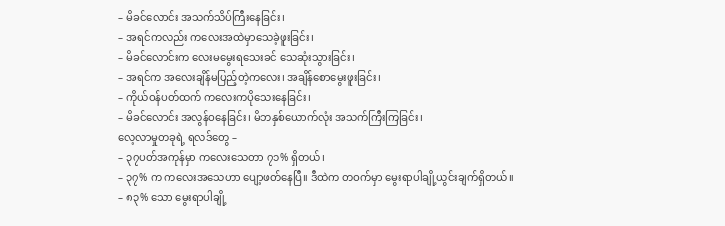– မိခင်လောင်း အသက်သိပ်ကြီးနေခြင်း၊
– အရင်ကလည်း ကလေးအထဲမှာသေခဲ့ဖူးခြင်း၊
– မိခင်လောင်းက လေးမမွေးရသေးခင် သေဆုံးသွားခြင်း၊
– အရင်က အလေးချိန်မပြည့်တဲ့ကလေး၊ အချိန်စောမွေးဖူးခြင်း၊
– ကိုယ်ဝန်ပတ်ထက် ကလေးကပိုသေးနေခြင်း၊
– မိခင်လောင်း အလွန်ဝနေခြင်း၊ မိဘနှစ်ယောက်လုံး အသက်ကြီးကြခြင်း၊
လေ့လာမှုတခုရဲ့ ရလဒ်တွေ –
– ၃၇ပတ်အကုန်မှာ ကလေးသေတာ ၇၁% ရှိတယ်၊
– ၃၇% က ကလေးအသေဟာ ပျော့ဖတ်နေပြီ။ ဒီထဲက တဝက်မှာ မွေးရာပါချို့ယွင်းချက်ရှိတယ်။
– ၈၃% သော မွေးရာပါချို့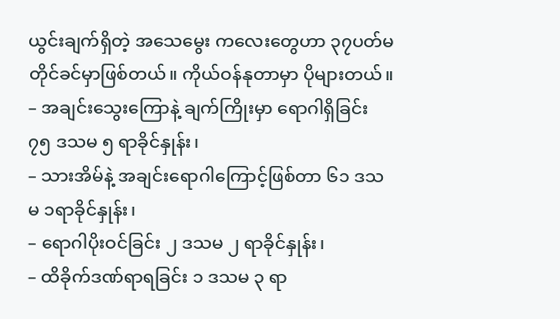ယွင်းချက်ရှိတဲ့ အသေမွေး ကလေးတွေဟာ ၃၇ပတ်မတိုင်ခင်မှာဖြစ်တယ်။ ကိုယ်ဝန်နုတာမှာ ပိုများတယ်။
– အချင်းသွေးကြောနဲ့ ချက်ကြိုးမှာ ရောဂါရှိခြင်း ၇၅ ဒသမ ၅ ရာခိုင်နှုန်း၊
– သားအိမ်နဲ့ အချင်းရောဂါကြောင့်ဖြစ်တာ ၆၁ ဒသမ ၁ရာခိုင်နှုန်း၊
– ရောဂါပိုးဝင်ခြင်း ၂ ဒသမ ၂ ရာခိုင်နှုန်း၊
– ထိခိုက်ဒဏ်ရာရခြင်း ၁ ဒသမ ၃ ရာ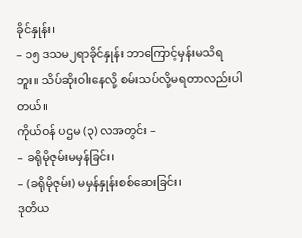ခိုင်နှုန်း၊
– ၁၅ ဒသမ၂ရာခိုင်နှုန်း ဘာကြောင့်မှန်းမသိရဘူး။ သိပ်ဆိုးဝါးနေလို့ စမ်းသပ်လို့မရတာလည်းပါတယ်။
ကိုယ်ဝန် ပဌမ (၃) လအတွင်း –
– ခရိုမိုဇုမ်းမမှန်ခြင်း၊
– (ခရိုမိုဇုမ်း) မမှန်နှုန်းစစ်ဆေးခြင်း၊
ဒုတိယ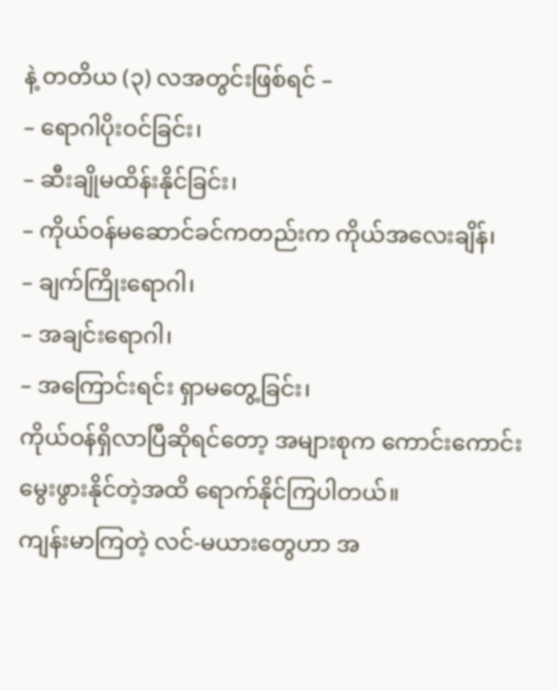နဲ့ တတိယ (၃) လအတွင်းဖြစ်ရင် –
– ရောဂါပိုးဝင်ခြင်း၊
– ဆီးချိုမထိန်းနိုင်ခြင်း၊
– ကိုယ်ဝန်မဆောင်ခင်ကတည်းက ကိုယ်အလေးချိန်၊
– ချက်ကြိုးရောဂါ၊
– အချင်းရောဂါ၊
– အကြောင်းရင်း ရှာမတွေ့ခြင်း၊
ကိုယ်ဝန်ရှိလာပြီဆိုရင်တော့ အများစုက ကောင်းကောင်းမွေးဖွားနိုင်တဲ့အထိ ရောက်နိုင်ကြပါတယ်။
ကျန်းမာကြတဲ့ လင်-မယားတွေဟာ အ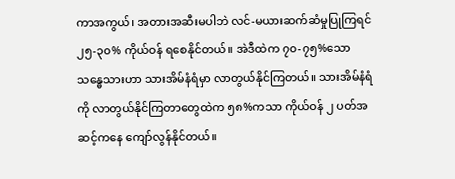ကာအကွယ်၊ အတားအဆီးမပါဘဲ လင်-မယားဆက်ဆံမှုပြုကြရင် ၂၅-၃၀% ကိုယ်ဝန် ရစေနိုင်တယ်။ အဲဒီထဲက ၇၀-၇၅%သော သန္ဓေသားဟာ သားအိမ်နံရံမှာ လာတွယ်နိုင်ကြတယ်။ သားအိမ်နံရံကို လာတွယ်နိုင်ကြတာတွေထဲက ၅၈%ကသာ ကိုယ်ဝန် ၂ ပတ်အဆင့်ကနေ ကျော်လွန်နိုင်တယ်။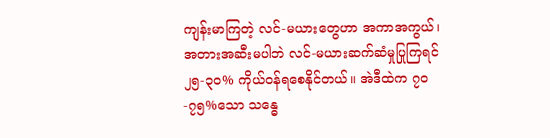ကျန်းမာကြတဲ့ လင်-မယားတွေဟာ အကာအကွယ်၊ အတားအဆီးမပါဘဲ လင်-မယားဆက်ဆံမှုပြုကြရင် ၂၅-၃၀% ကိုယ်ဝန်ရစေနိုင်တယ်။ အဲဒီထဲက ၇၀-၇၅%သော သန္ဓေ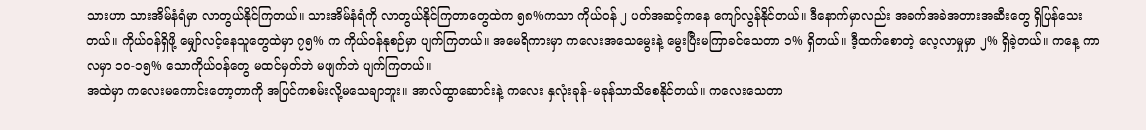သားဟာ သားအိမ်နံရံမှာ လာတွယ်နိုင်ကြတယ်။ သားအိမ်နံရံကို လာတွယ်နိုင်ကြတာတွေထဲက ၅၈%ကသာ ကိုယ်ဝန် ၂ ပတ်အဆင့်ကနေ ကျော်လွန်နိုင်တယ်။ ဒီနောက်မှာလည်း အခက်အခဲအတားအဆီးတွေ ရှိပြန်သေးတယ်။ ကိုယ်ဝန်ရှိဖို့ မျှော်လင့်နေသူတွေထဲမှာ ၇၅% က ကိုယ်ဝန်နုစဉ်မှာ ပျက်ကြတယ်။ အမေရိကားမှာ ကလေးအသေမွေးနဲ့ မွေးပြီးမကြာခင်သေတာ ၁% ရှိတယ်။ ဒီ့ထက်စောတဲ့ လေ့လာမှုမှာ ၂% ရှိခဲ့တယ်။ ကနေ့ ကာလမှာ ၁၀-၁၅% သောကိုယ်ဝန်တွေ မထင်မှတ်ဘဲ မဖျက်ဘဲ ပျက်ကြတယ်။
အထဲမှာ ကလေးမကောင်းတော့တာကို အပြင်ကစမ်းလို့မသေချာဘူး။ အာလ်ထွာဆောင်းနဲ့ ကလေး နှလုံးခုန်-မခုန်သာသိစေနိုင်တယ်။ ကလေးသေတာ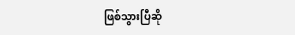ဖြစ်သွားပြီဆို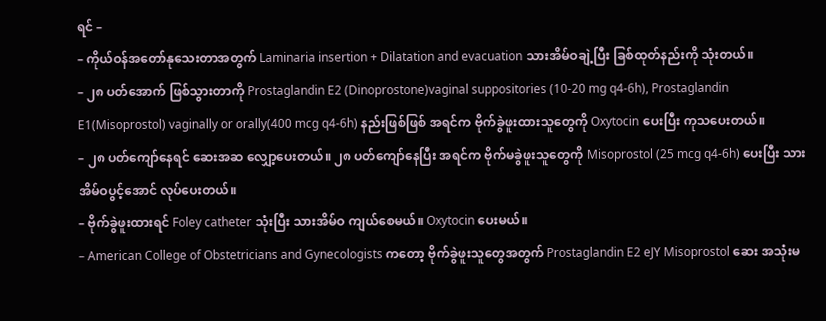ရင် –
– ကိုယ်ဝန်အတော်နုသေးတာအတွက် Laminaria insertion + Dilatation and evacuation သားအိမ်ဝချဲ့ပြီး ခြစ်ထုတ်နည်းကို သုံးတယ်။
– ၂၈ ပတ်အောက် ဖြစ်သွားတာကို Prostaglandin E2 (Dinoprostone)vaginal suppositories (10-20 mg q4-6h), Prostaglandin E1(Misoprostol) vaginally or orally(400 mcg q4-6h) နည်းဖြစ်ဖြစ် အရင်က ဗိုက်ခွဲဖူးထားသူတွေကို Oxytocin ပေးပြီး ကုသပေးတယ်။
– ၂၈ ပတ်ကျော်နေရင် ဆေးအဆ လျှော့ပေးတယ်။ ၂၈ ပတ်ကျော်နေပြီး အရင်က ဗိုက်မခွဲဖူးသူတွေကို Misoprostol (25 mcg q4-6h) ပေးပြီး သားအိမ်ဝပွင့်အောင် လုပ်ပေးတယ်။
– ဗိုက်ခွဲဖူးထားရင် Foley catheter သုံးပြီး သားအိမ်ဝ ကျယ်စေမယ်။ Oxytocin ပေးမယ်။
– American College of Obstetricians and Gynecologists ကတော့ ဗိုက်ခွဲဖူးသူတွေအတွက် Prostaglandin E2 eJY Misoprostol ဆေး အသုံးမ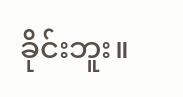ခိုင်းဘူး။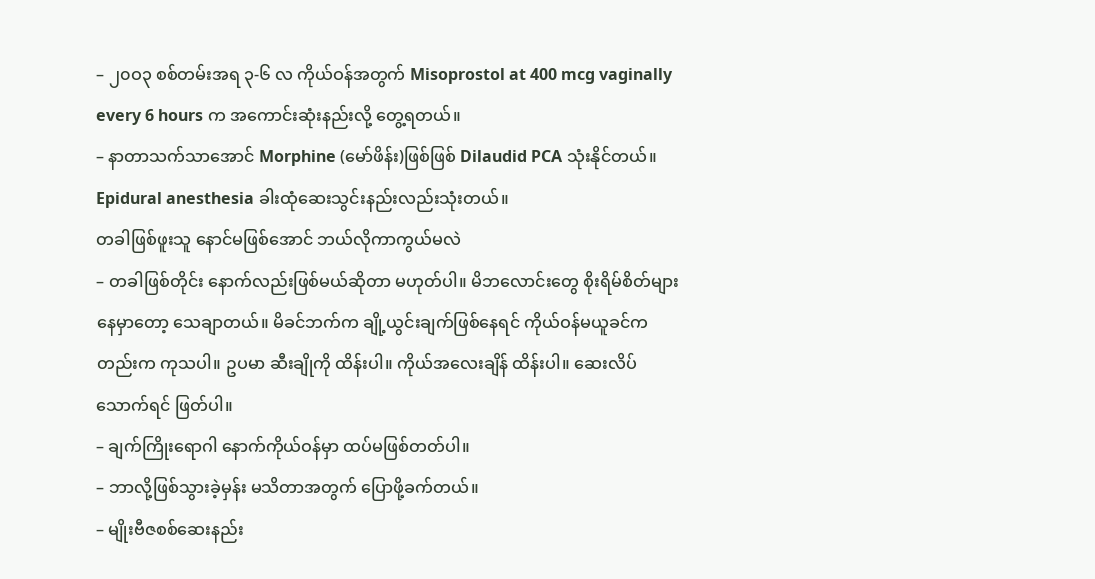– ၂၀ဝ၃ စစ်တမ်းအရ ၃-၆ လ ကိုယ်ဝန်အတွက် Misoprostol at 400 mcg vaginally every 6 hours က အကောင်းဆုံးနည်းလို့ တွေ့ရတယ်။
– နာတာသက်သာအောင် Morphine (မော်ဖိန်း)ဖြစ်ဖြစ် Dilaudid PCA သုံးနိုင်တယ်။ Epidural anesthesia ခါးထုံဆေးသွင်းနည်းလည်းသုံးတယ်။
တခါဖြစ်ဖူးသူ နောင်မဖြစ်အောင် ဘယ်လိုကာကွယ်မလဲ
– တခါဖြစ်တိုင်း နောက်လည်းဖြစ်မယ်ဆိုတာ မဟုတ်ပါ။ မိဘလောင်းတွေ စိုးရိမ်စိတ်များနေမှာတော့ သေချာတယ်။ မိခင်ဘက်က ချို့ယွင်းချက်ဖြစ်နေရင် ကိုယ်ဝန်မယူခင်ကတည်းက ကုသပါ။ ဥပမာ ဆီးချိုကို ထိန်းပါ။ ကိုယ်အလေးချိန် ထိန်းပါ။ ဆေးလိပ်သောက်ရင် ဖြတ်ပါ။
– ချက်ကြိုးရောဂါ နောက်ကိုယ်ဝန်မှာ ထပ်မဖြစ်တတ်ပါ။
– ဘာလို့ဖြစ်သွားခဲ့မှန်း မသိတာအတွက် ပြောဖို့ခက်တယ်။
– မျိုးဗီဇစစ်ဆေးနည်း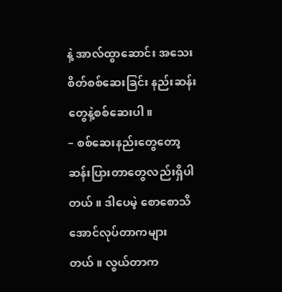နဲ့ အာလ်ထွာဆောင်း အသေးစိတ်စစ်ဆေးခြင်း နည်းဆန်းတွေနဲ့စစ်ဆေးပါ။
– စစ်ဆေးနည်းတွေတော့ ဆန်းပြားတာတွေလည်းရှိပါတယ်။ ဒါပေမဲ့ စောစောသိအောင်လုပ်တာကများတယ်။ လွယ်တာက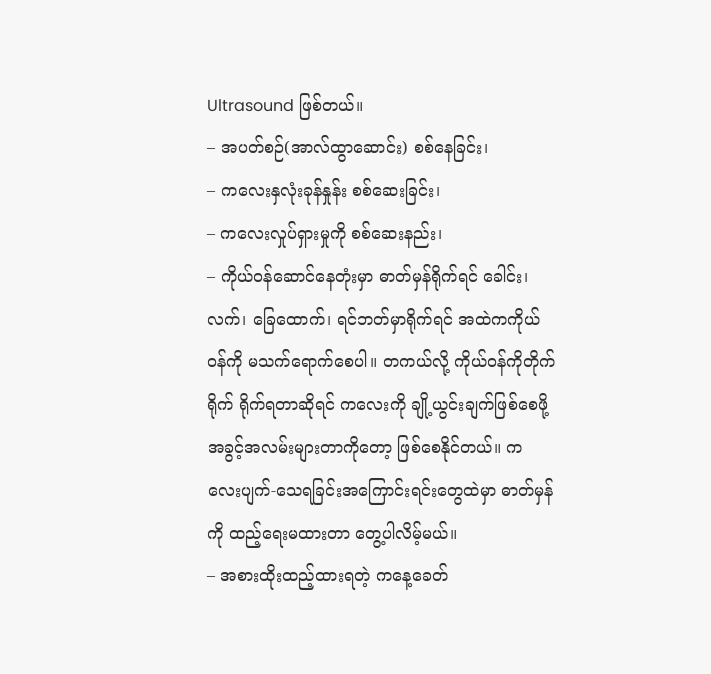Ultrasound ဖြစ်တယ်။
– အပတ်စဉ်(အာလ်ထွာဆောင်း) စစ်နေခြင်း၊
– ကလေးနှလုံးခုန်နှုန်း စစ်ဆေးခြင်း၊
– ကလေးလှုပ်ရှားမှုကို စစ်ဆေးနည်း၊
– ကိုယ်ဝန်ဆောင်နေတုံးမှာ ဓာတ်မှန်ရိုက်ရင် ခေါင်း၊ လက်၊ ခြေထောက်၊ ရင်ဘတ်မှာရိုက်ရင် အထဲကကိုယ်ဝန်ကို မသက်ရောက်စေပါ။ တကယ်လို့ ကိုယ်ဝန်ကိုတိုက်ရိုက် ရိုက်ရတာဆိုရင် ကလေးကို ချို့ယွင်းချက်ဖြစ်စေဖို့ အခွင့်အလမ်းများတာကိုတော့ ဖြစ်စေနိုင်တယ်။ ကလေးပျက်-သေရခြင်းအကြောင်းရင်းတွေထဲမှာ ဓာတ်မှန်ကို ထည့်ရေးမထားတာ တွေ့ပါလိမ့်မယ်။
– အစားထိုးထည့်ထားရတဲ့ ကနေ့ခေတ်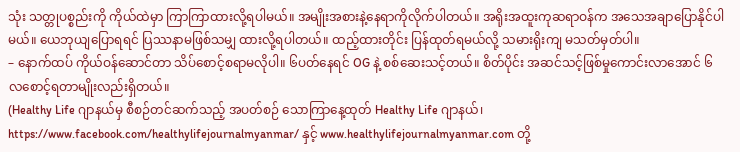သုံး သတ္တုပစ္စည်းကို ကိုယ်ထဲမှာ ကြာကြာထားလို့ရပါမယ်။ အမျိုးအစားနဲ့နေရာကိုလိုက်ပါတယ်။ အရိုးအထူးကုဆရာဝန်က အသေအချာပြောနိုင်ပါမယ်။ ယေဘုယျပြောရရင် ပြဿနာမဖြစ်သမျှ ထားလို့ရပါတယ်။ ထည့်ထားတိုင်း ပြန်ထုတ်ရမယ်လို့ သမားရိုးကျ မသတ်မှတ်ပါ။
– နောက်ထပ် ကိုယ်ဝန်ဆောင်တာ သိပ်စောင့်စရာမလိုပါ။ ၆ပတ်နေရင် OG နဲ့ စစ်ဆေးသင့်တယ်။ စိတ်ပိုင်း အဆင်သင့်ဖြစ်မှုကောင်းလာအောင် ၆ လစောင့်ရတာမျိုးလည်းရှိတယ်။
(Healthy Life ဂျာနယ်မှ စီစဉ်တင်ဆက်သည့် အပတ်စဉ် သောကြာနေ့ထုတ် Healthy Life ဂျာနယ်၊ https://www.facebook.com/healthylifejournalmyanmar/ နှင့် www.healthylifejournalmyanmar.com တို့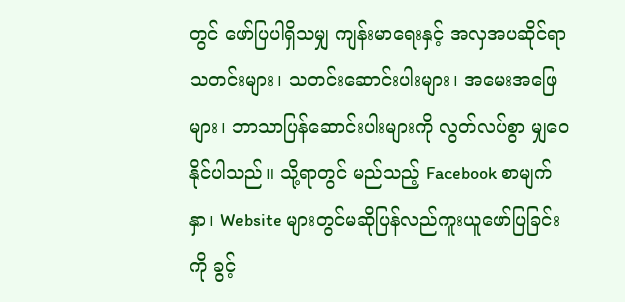တွင် ဖော်ပြပါရှိသမျှ ကျန်းမာရေးနှင့် အလှအပဆိုင်ရာ သတင်းများ၊ သတင်းဆောင်းပါးများ၊ အမေးအဖြေများ၊ ဘာသာပြန်ဆောင်းပါးများကို လွတ်လပ်စွာ မျှဝေနိုင်ပါသည်။ သို့ရာတွင် မည်သည့် Facebook စာမျက်နှာ၊ Website များတွင်မဆိုပြန်လည်ကူးယူဖော်ပြခြင်းကို ခွင့်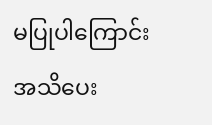မပြုပါကြောင်း အသိပေး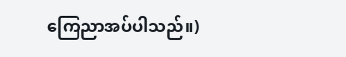ကြေညာအပ်ပါသည်။)